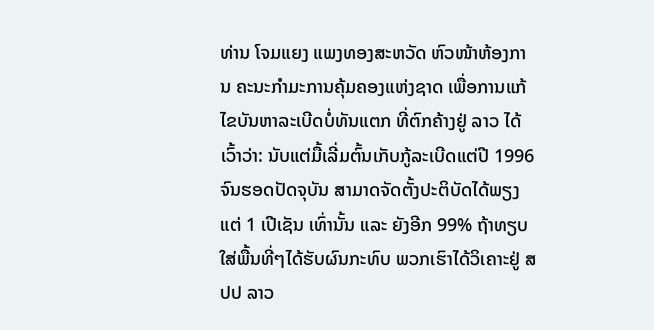ທ່ານ ໂຈມແຍງ ແພງທອງສະຫວັດ ຫົວໜ້າຫ້ອງການ ຄະນະກຳມະການຄຸ້ມຄອງແຫ່ງຊາດ ເພື່ອການແກ້ໄຂບັນຫາລະເບີດບໍ່ທັນແຕກ ທີ່ຕົກຄ້າງຢູ່ ລາວ ໄດ້ເວົ້າວ່າ: ນັບແຕ່ມື້ເລີ່ມຕົ້ນເກັບກູ້ລະເບີດແຕ່ປີ 1996 ຈົນຮອດປັດຈຸບັນ ສາມາດຈັດຕັ້ງປະຕິບັດໄດ້ພຽງແຕ່ 1 ເປີເຊັນ ເທົ່ານັ້ນ ແລະ ຍັງອີກ 99% ຖ້າທຽບໃສ່ພື້ນທີ່ໆໄດ້ຮັບຜົນກະທົບ ພວກເຮົາໄດ້ວິເຄາະຢູ່ ສປປ ລາວ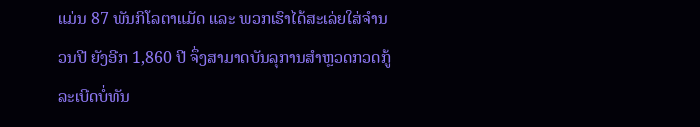ແມ່ນ 87 ພັນກິໂລຕາແມັດ ແລະ ພວກເຮົາໄດ້ສະເລ່ຍໃສ່ຈຳນວນປີ ຍັງອີກ 1,860 ປີ ຈຶ່ງສາມາດບັນລຸການສຳຫຼວດກວດກູ້ລະເບີດບໍ່ທັນ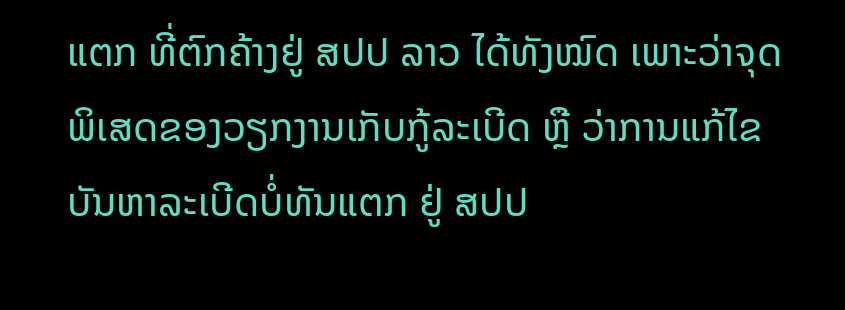ແຕກ ທີ່ຕົກຄ້າງຢູ່ ສປປ ລາວ ໄດ້ທັງໝົດ ເພາະວ່າຈຸດພິເສດຂອງວຽກງານເກັບກູ້ລະເບີດ ຫຼື ວ່າການແກ້ໄຂບັນຫາລະເບີດບໍ່ທັນແຕກ ຢູ່ ສປປ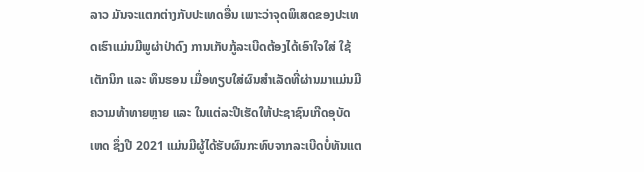ລາວ ມັນຈະແຕກຕ່າງກັບປະເທດອື່ນ ເພາະວ່າຈຸດພິເສດຂອງປະເທດເຮົາແມ່ນມີພູຜ່າປ່າດົງ ການເກັບກູ້ລະເບີດຕ້ອງໄດ້ເອົາໃຈໃສ່ ໃຊ້ເຕັກນິກ ແລະ ທຶນຮອນ ເມື່ອທຽບໃສ່ຜົນສຳເລັດທີ່ຜ່ານມາແມ່ນມີຄວາມທ້າທາຍຫຼາຍ ແລະ ໃນແຕ່ລະປີເຮັດໃຫ້ປະຊາຊົນເກີດອຸບັດເຫດ ຊຶ່ງປີ 2021 ແມ່ນມີຜູ້ໄດ້ຮັບຜົນກະທົບຈາກລະເບີດບໍ່ທັນແຕ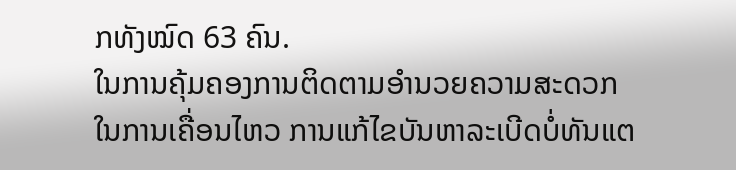ກທັງໝົດ 63 ຄົນ.
ໃນການຄຸ້ມຄອງການຕິດຕາມອຳນວຍຄວາມສະດວກໃນການເຄື່ອນໄຫວ ການແກ້ໄຂບັນຫາລະເບີດບໍ່ທັນແຕ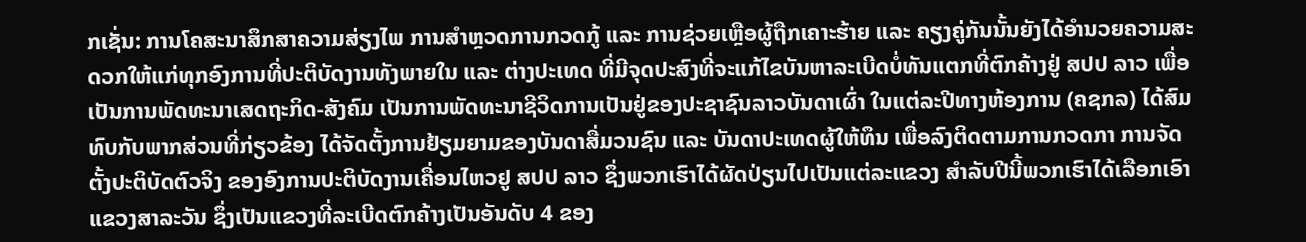ກເຊັ່ນ: ການໂຄສະນາສຶກສາຄວາມສ່ຽງໄພ ການສຳຫຼວດການກວດກູ້ ແລະ ການຊ່ວຍເຫຼືອຜູ້ຖືກເຄາະຮ້າຍ ແລະ ຄຽງຄູ່ກັນນັ້ນຍັງໄດ້ອຳນວຍຄວາມສະດວກໃຫ້ແກ່ທຸກອົງການທີ່ປະຕິບັດງານທັງພາຍໃນ ແລະ ຕ່າງປະເທດ ທີ່ມີຈຸດປະສົງທີ່ຈະແກ້ໄຂບັນຫາລະເບີດບໍ່ທັນແຕກທີ່ຕົກຄ້າງຢູ່ ສປປ ລາວ ເພື່ອເປັນການພັດທະນາເສດຖະກິດ-ສັງຄົມ ເປັນການພັດທະນາຊີວິດການເປັນຢູ່ຂອງປະຊາຊົນລາວບັນດາເຜົ່າ ໃນແຕ່ລະປີທາງຫ້ອງການ (ຄຊກລ) ໄດ້ສົມທົບກັບພາກສ່ວນທີ່ກ່ຽວຂ້ອງ ໄດ້ຈັດຕັ້ງການຢ້ຽມຍາມຂອງບັນດາສື່ມວນຊົນ ແລະ ບັນດາປະເທດຜູ້ໃຫ້ທຶນ ເພື່ອລົງຕິດຕາມການກວດກາ ການຈັດຕັ້ງປະຕິບັດຕົວຈິງ ຂອງອົງການປະຕິບັດງານເຄື່ອນໄຫວຢູ ສປປ ລາວ ຊຶ່ງພວກເຮົາໄດ້ຜັດປ່ຽນໄປເປັນແຕ່ລະແຂວງ ສຳລັບປີນີ້ພວກເຮົາໄດ້ເລືອກເອົາແຂວງສາລະວັນ ຊຶ່ງເປັນແຂວງທີ່ລະເບີດຕົກຄ້າງເປັນອັນດັບ 4 ຂອງ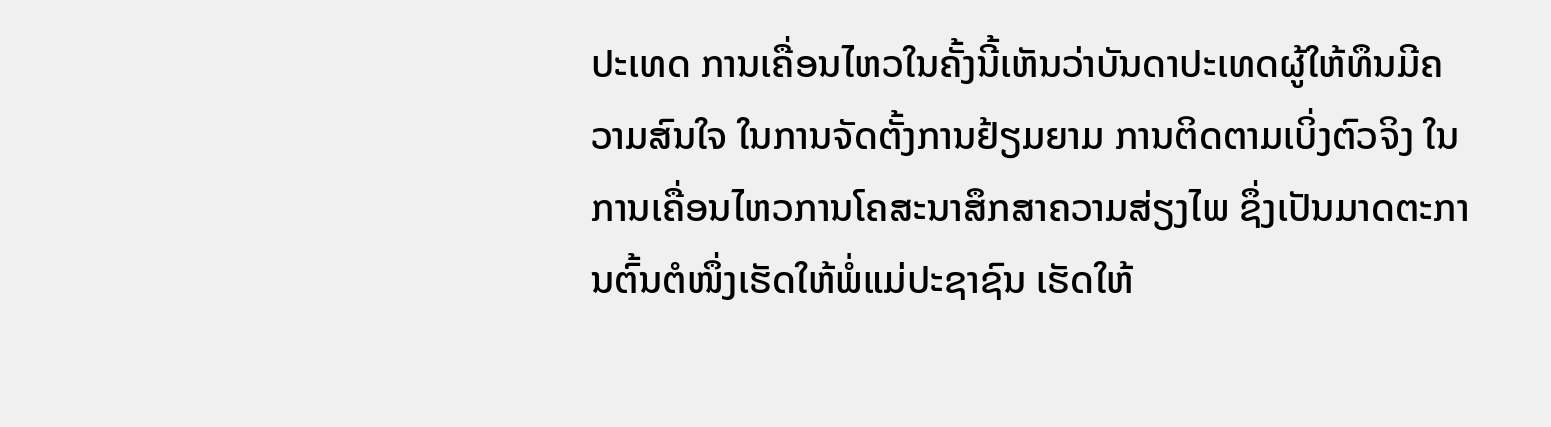ປະເທດ ການເຄື່ອນໄຫວໃນຄັ້ງນີ້ເຫັນວ່າບັນດາປະເທດຜູ້ໃຫ້ທຶນມີຄວາມສົນໃຈ ໃນການຈັດຕັ້ງການຢ້ຽມຍາມ ການຕິດຕາມເບິ່ງຕົວຈິງ ໃນການເຄື່ອນໄຫວການໂຄສະນາສຶກສາຄວາມສ່ຽງໄພ ຊຶ່ງເປັນມາດຕະການຕົ້ນຕໍໜຶ່ງເຮັດໃຫ້ພໍ່ແມ່ປະຊາຊົນ ເຮັດໃຫ້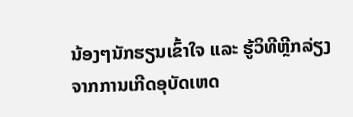ນ້ອງໆນັກຮຽນເຂົ້າໃຈ ແລະ ຮູ້ວິທີຫຼີກລ່ຽງຈາກການເກີດອຸບັດເຫດ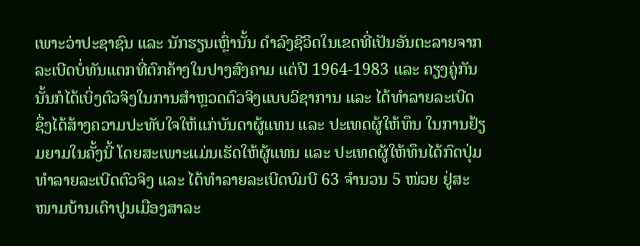ເພາະວ່າປະຊາຊົນ ແລະ ນັກຮຽນເຫຼົ່ານັ້ນ ດຳລົງຊີວິດໃນເຂດທີ່ເປັນອັນຕະລາຍຈາກລະເບີດບໍ່ທັນແຕກທີ່ຕົກຄ້າງໃນປາງສົງຄາມ ແຕ່ປີ 1964-1983 ແລະ ຄຽງຄູ່ກັນນັ້ນກໍໄດ້ເບິ່ງຕົວຈິງໃນການສຳຫຼວດຕົວຈິງແບບວິຊາການ ແລະ ໄດ້ທຳລາຍລະເບີດ ຊຶ່ງໄດ້ສ້າງຄວາມປະທັບໃຈໃຫ້ແກ່ບັນດາຜູ້ແທນ ແລະ ປະເທດຜູ້ໃຫ້ທຶນ ໃນການຢ້ຽມຍາມໃນຄັ້ງນີ້ ໂດຍສະເພາະແມ່ນເຮັດໃຫ້ຜູ້ແທນ ແລະ ປະເທດຜູ້ໃຫ້ທຶນໄດ້ກົດປຸ່ມທຳລາຍລະເບີດຕົວຈິງ ແລະ ໄດ້ທຳລາຍລະເບີດບົມບີ 63 ຈຳນວນ 5 ໜ່ວຍ ຢູ່ສະໜາມບ້ານເຕົາປູນເມືອງສາລະ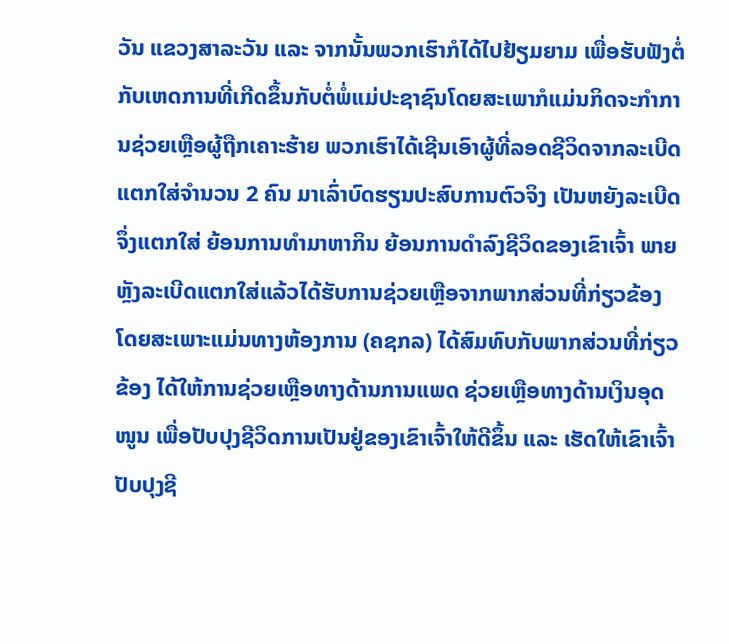ວັນ ແຂວງສາລະວັນ ແລະ ຈາກນັ້ນພວກເຮົາກໍໄດ້ໄປຢ້ຽມຍາມ ເພື່ອຮັບຟັງຕໍ່ກັບເຫດການທີ່ເກີດຂຶ້ນກັບຕໍ່ພໍ່ແມ່ປະຊາຊົນໂດຍສະເພາກໍແມ່ນກິດຈະກຳການຊ່ວຍເຫຼືອຜູ້ຖືກເຄາະຮ້າຍ ພວກເຮົາໄດ້ເຊີນເອົາຜູ້ທີ່ລອດຊີວິດຈາກລະເບີດແຕກໃສ່ຈຳນວນ 2 ຄົນ ມາເລົ່າບົດຮຽນປະສົບການຕົວຈິງ ເປັນຫຍັງລະເບີດຈຶ່ງແຕກໃສ່ ຍ້ອນການທຳມາຫາກິນ ຍ້ອນການດຳລົງຊີວິດຂອງເຂົາເຈົ້າ ພາຍຫຼັງລະເບີດແຕກໃສ່ແລ້ວໄດ້ຮັບການຊ່ວຍເຫຼືອຈາກພາກສ່ວນທີ່ກ່ຽວຂ້ອງ ໂດຍສະເພາະແມ່ນທາງຫ້ອງການ (ຄຊກລ) ໄດ້ສົມທົບກັບພາກສ່ວນທີ່ກ່ຽວຂ້ອງ ໄດ້ໃຫ້ການຊ່ວຍເຫຼືອທາງດ້ານການແພດ ຊ່ວຍເຫຼືອທາງດ້ານເງິນອຸດໜູນ ເພື່ອປັບປຸງຊີວິດການເປັນຢູ່ຂອງເຂົາເຈົ້າໃຫ້ດີຂຶ້ນ ແລະ ເຮັດໃຫ້ເຂົາເຈົ້າປັບປຸງຊີ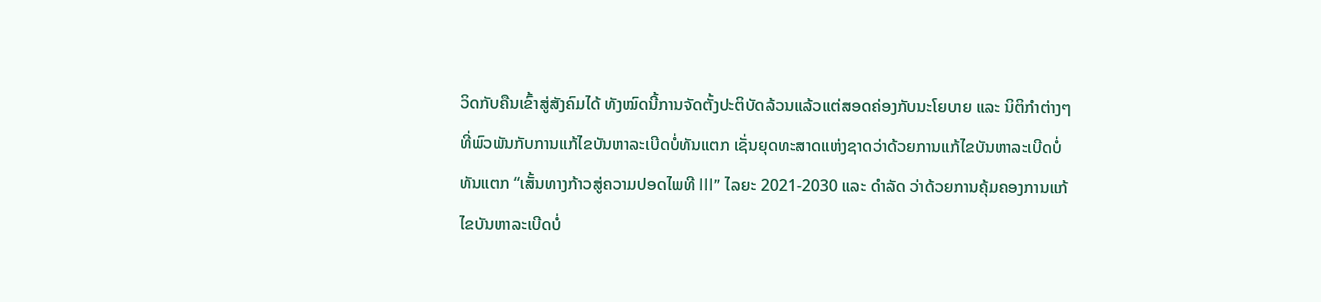ວິດກັບຄືນເຂົ້າສູ່ສັງຄົມໄດ້ ທັງໝົດນີ້ການຈັດຕັ້ງປະຕິບັດລ້ວນແລ້ວແຕ່ສອດຄ່ອງກັບນະໂຍບາຍ ແລະ ນິຕິກຳຕ່າງໆທີ່ພົວພັນກັບການແກ້ໄຂບັນຫາລະເບີດບໍ່ທັນແຕກ ເຊັ່ນຍຸດທະສາດແຫ່ງຊາດວ່າດ້ວຍການແກ້ໄຂບັນຫາລະເບີດບໍ່ທັນແຕກ “ເສັ້ນທາງກ້າວສູ່ຄວາມປອດໄພທີ III” ໄລຍະ 2021-2030 ແລະ ດໍາລັດ ວ່າດ້ວຍການຄຸ້ມຄອງການແກ້ໄຂບັນຫາລະເບີດບໍ່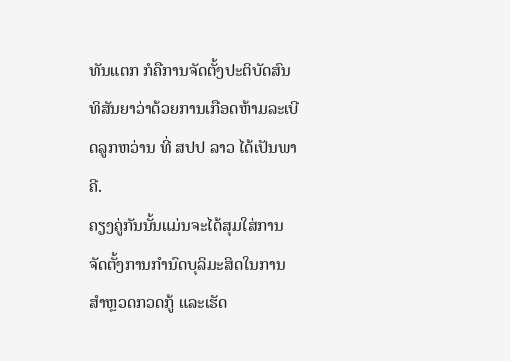ທັນແຕກ ກໍຄືການຈັດຕັ້ງປະຕິບັດສົນທິສັນຍາວ່າດ້ວຍການເກືອດຫ້າມລະເບີດລູກຫວ່ານ ທີ່ ສປປ ລາວ ໄດ້ເປັນພາຄີ.
ຄຽງຄູ່ກັນນັ້ນແມ່ນຈະໄດ້ສຸມໃສ່ການຈັດຕັ້ງການກຳນົດບຸລິມະສິດໃນການສຳຫຼວດກວດກູ້ ແລະເຮັດ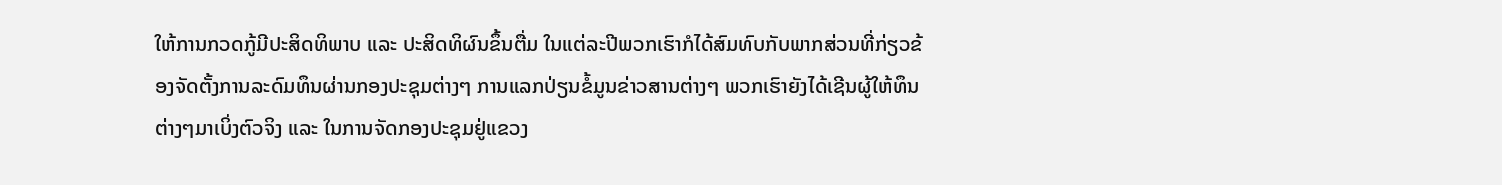ໃຫ້ການກວດກູ້ມີປະສິດທິພາບ ແລະ ປະສິດທິຜົນຂຶ້ນຕື່ມ ໃນແຕ່ລະປີພວກເຮົາກໍໄດ້ສົມທົບກັບພາກສ່ວນທີ່ກ່ຽວຂ້ອງຈັດຕັ້ງການລະດົມທຶນຜ່ານກອງປະຊຸມຕ່າງໆ ການແລກປ່ຽນຂໍ້ມູນຂ່າວສານຕ່າງໆ ພວກເຮົາຍັງໄດ້ເຊີນຜູ້ໃຫ້ທຶນຕ່າງໆມາເບິ່ງຕົວຈິງ ແລະ ໃນການຈັດກອງປະຊຸມຢູ່ແຂວງ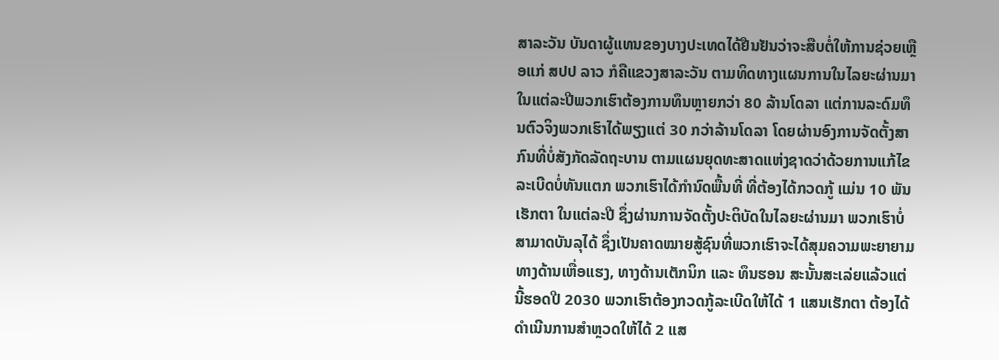ສາລະວັນ ບັນດາຜູ້ແທນຂອງບາງປະເທດໄດ້ຢືນຢັນວ່າຈະສືບຕໍ່ໃຫ້ການຊ່ວຍເຫຼືອແກ່ ສປປ ລາວ ກໍຄືແຂວງສາລະວັນ ຕາມທິດທາງແຜນການໃນໄລຍະຜ່ານມາ ໃນແຕ່ລະປີພວກເຮົາຕ້ອງການທຶນຫຼາຍກວ່າ 80 ລ້ານໂດລາ ແຕ່ການລະດົມທຶນຕົວຈິງພວກເຮົາໄດ້ພຽງແຕ່ 30 ກວ່າລ້ານໂດລາ ໂດຍຜ່ານອົງການຈັດຕັ້ງສາກົນທີ່ບໍ່ສັງກັດລັດຖະບານ ຕາມແຜນຍຸດທະສາດແຫ່ງຊາດວ່າດ້ວຍການແກ້ໄຂລະເບີດບໍ່ທັນແຕກ ພວກເຮົາໄດ້ກຳນົດພື້ນທີ່ ທີ່ຕ້ອງໄດ້ກວດກູ້ ແມ່ນ 10 ພັນເຮັກຕາ ໃນແຕ່ລະປີ ຊຶ່ງຜ່ານການຈັດຕັ້ງປະຕິບັດໃນໄລຍະຜ່ານມາ ພວກເຮົາບໍ່ສາມາດບັນລຸໄດ້ ຊຶ່ງເປັນຄາດໝາຍສູ້ຊົນທີ່ພວກເຮົາຈະໄດ້ສຸມຄວາມພະຍາຍາມທາງດ້ານເຫື່ອແຮງ, ທາງດ້ານເຕັກນິກ ແລະ ທຶນຮອນ ສະນັ້ນສະເລ່ຍແລ້ວແຕ່ນີ້ຮອດປີ 2030 ພວກເຮົາຕ້ອງກວດກູ້ລະເບີດໃຫ້ໄດ້ 1 ແສນເຮັກຕາ ຕ້ອງໄດ້ດຳເນີນການສຳຫຼວດໃຫ້ໄດ້ 2 ແສ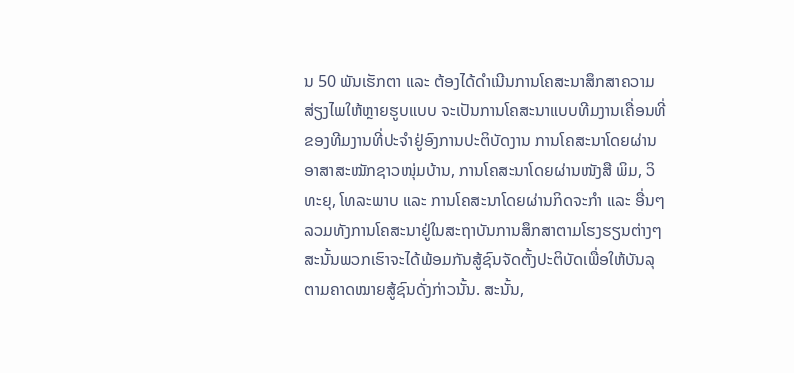ນ 50 ພັນເຮັກຕາ ແລະ ຕ້ອງໄດ້ດຳເນີນການໂຄສະນາສຶກສາຄວາມສ່ຽງໄພໃຫ້ຫຼາຍຮູບແບບ ຈະເປັນການໂຄສະນາແບບທີມງານເຄື່ອນທີ່ ຂອງທີມງານທີ່ປະຈຳຢູ່ອົງການປະຕິບັດງານ ການໂຄສະນາໂດຍຜ່ານອາສາສະໝັກຊາວໜຸ່ມບ້ານ, ການໂຄສະນາໂດຍຜ່ານໜັງສື ພິມ, ວິທະຍຸ, ໂທລະພາບ ແລະ ການໂຄສະນາໂດຍຜ່ານກິດຈະກຳ ແລະ ອື່ນໆ ລວມທັງການໂຄສະນາຢູ່ໃນສະຖາບັນການສຶກສາຕາມໂຮງຮຽນຕ່າງໆ ສະນັ້ນພວກເຮົາຈະໄດ້ພ້ອມກັນສູ້ຊົນຈັດຕັ້ງປະຕິບັດເພື່ອໃຫ້ບັນລຸຕາມຄາດໝາຍສູ້ຊົນດັ່ງກ່າວນັ້ນ. ສະນັ້ນ,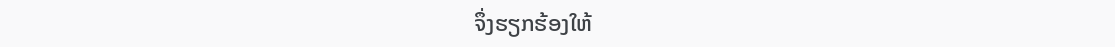ຈຶ່ງຮຽກຮ້ອງໃຫ້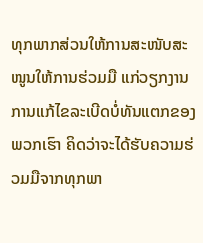ທຸກພາກສ່ວນໃຫ້ການສະໜັບສະໜູນໃຫ້ການຮ່ວມມື ແກ່ວຽກງານການແກ້ໄຂລະເບີດບໍ່ທັນແຕກຂອງພວກເຮົາ ຄິດວ່າຈະໄດ້ຮັບຄວາມຮ່ວມມືຈາກທຸກພາ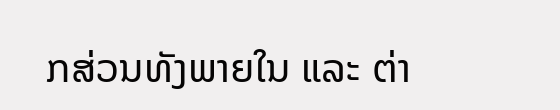ກສ່ວນທັງພາຍໃນ ແລະ ຕ່າ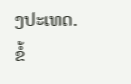ງປະເທດ.
ຂໍ້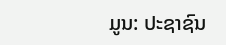ມູນ: ປະຊາຊົນ